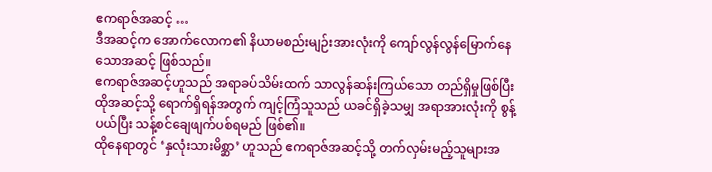ဧကရာဇ်အဆင့် …
ဒီအဆင့်က အောက်လောက၏ နိယာမစည်းမျဉ်းအားလုံးကို ကျော်လွန်လွန်မြောက်နေသောအဆင့် ဖြစ်သည်။
ဧကရာဇ်အဆင့်ဟူသည် အရာခပ်သိမ်းထက် သာလွန်ဆန်းကြယ်သော တည်ရှိမှုဖြစ်ပြီး ထိုအဆင့်သို့ ရောက်ရှိရန်အတွက် ကျင့်ကြံသူသည် ယခင်ရှိခဲ့သမျှ အရာအားလုံးကို စွန့်ပယ်ပြီး သန့်စင်ချေဖျက်ပစ်ရမည် ဖြစ်၏။
ထိုနေရာတွင် ‘နှလုံးသားမိစ္ဆာ’ ဟူသည် ဧကရာဇ်အဆင့်သို့ တက်လှမ်းမည့်သူများအ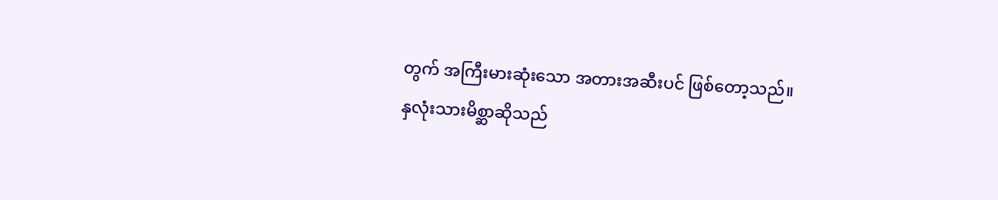တွက် အကြီးမားဆုံးသော အတားအဆီးပင် ဖြစ်တော့သည်။
နှလုံးသားမိစ္ဆာဆိုသည်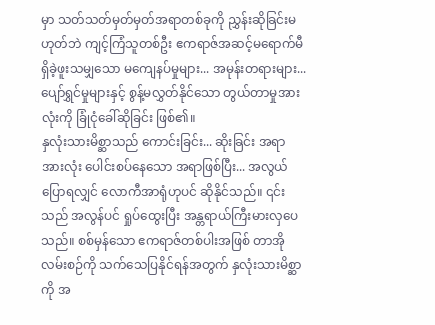မှာ သတ်သတ်မှတ်မှတ်အရာတစ်ခုကို ညွှန်းဆိုခြင်းမဟုတ်ဘဲ ကျင့်ကြံသူတစ်ဦး ဧကရာဇ်အဆင့်မရောက်မီ ရှိခဲ့ဖူးသမျှသော မကျေနပ်မှုများ... အမုန်းတရားများ... ပျော်ရွှင်မှုများနှင့် စွန့်မလွှတ်နိုင်သော တွယ်တာမှုအားလုံးကို ခြုံငုံခေါ်ဆိုခြင်း ဖြစ်၏။
နှလုံးသားမိစ္ဆာသည် ကောင်းခြင်း... ဆိုးခြင်း အရာအားလုံး ပေါင်းစပ်နေသော အရာဖြစ်ပြီး... အလွယ်ပြောရလျှင် လောကီအာရုံဟုပင် ဆိုနိုင်သည်။ ၎င်းသည် အလွန်ပင် ရှုပ်ထွေးပြီး အန္တရာယ်ကြီးမားလှပေသည်။ စစ်မှန်သော ဧကရာဇ်တစ်ပါးအဖြစ် တာအိုလမ်းစဉ်ကို သက်သေပြနိုင်ရန်အတွက် နှလုံးသားမိစ္ဆာကို အ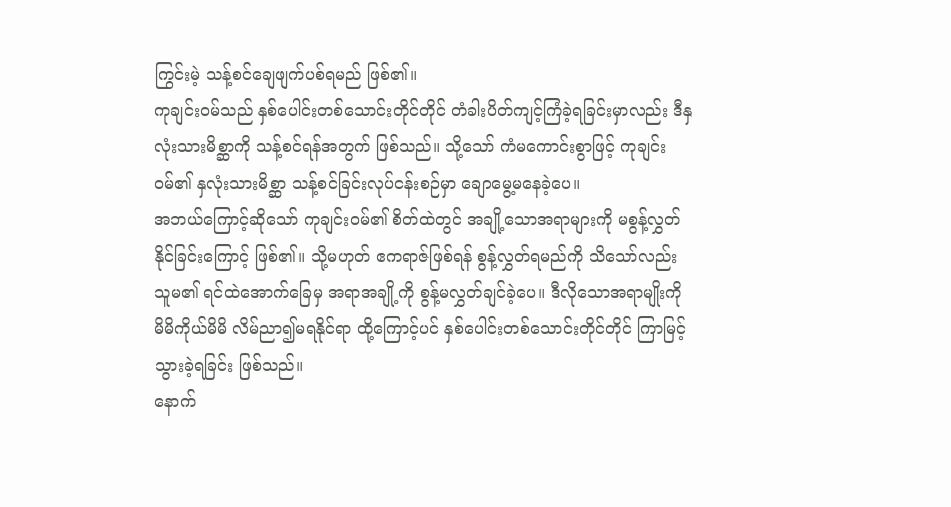ကြွင်းမဲ့ သန့်စင်ချေဖျက်ပစ်ရမည် ဖြစ်၏။
ကုချင်း၀မ်သည် နှစ်ပေါင်းတစ်သောင်းတိုင်တိုင် တံခါးပိတ်ကျင့်ကြံခဲ့ရခြင်းမှာလည်း ဒီနှလုံးသားမိစ္ဆာကို သန့်စင်ရန်အတွက် ဖြစ်သည်။ သို့သော် ကံမကောင်းစွာဖြင့် ကုချင်း၀မ်၏ နှလုံးသားမိစ္ဆာ သန့်စင်ခြင်းလုပ်ငန်းစဉ်မှာ ချောမွေ့မနေခဲ့ပေ။
အဘယ်ကြောင့်ဆိုသော် ကုချင်း၀မ်၏ စိတ်ထဲတွင် အချို့သောအရာများကို မစွန့်လွှတ်နိုင်ခြင်းကြောင့် ဖြစ်၏။ သို့မဟုတ် ဧကရာဇ်ဖြစ်ရန် စွန့်လွှတ်ရမည်ကို သိသော်လည်း သူမ၏ ရင်ထဲအောက်ခြေမှ အရာအချို့ကို စွန့်မလွှတ်ချင်ခဲ့ပေ။ ဒီလိုသောအရာမျိုးကို မိမိကိုယ်မိမိ လိမ်ညာ၍မရနိုင်ရာ ထို့ကြောင့်ပင် နှစ်ပေါင်းတစ်သောင်းတိုင်တိုင် ကြာမြင့်သွားခဲ့ရခြင်း ဖြစ်သည်။
နောက်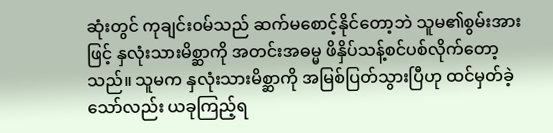ဆုံးတွင် ကုချင်း၀မ်သည် ဆက်မစောင့်နိုင်တော့ဘဲ သူမ၏စွမ်းအားဖြင့် နှလုံးသားမိစ္ဆာကို အတင်းအဓမ္မ ဖိနှိပ်သန့်စင်ပစ်လိုက်တော့သည်။ သူမက နှလုံးသားမိစ္ဆာကို အမြစ်ပြတ်သွားပြီဟု ထင်မှတ်ခဲ့သော်လည်း ယခုကြည့်ရ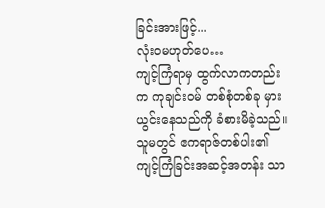ခြင်းအားဖြင့်...
လုံးဝမဟုတ်ပေ…
ကျင့်ကြံရာမှ ထွက်လာကတည်းက ကုချင်း၀မ် တစ်စုံတစ်ခု မှားယွင်းနေသည်ကို ခံစားမိခဲ့သည်။ သူမတွင် ဧကရာဇ်တစ်ပါး၏ ကျင့်ကြံခြင်းအဆင့်အတန်း သာ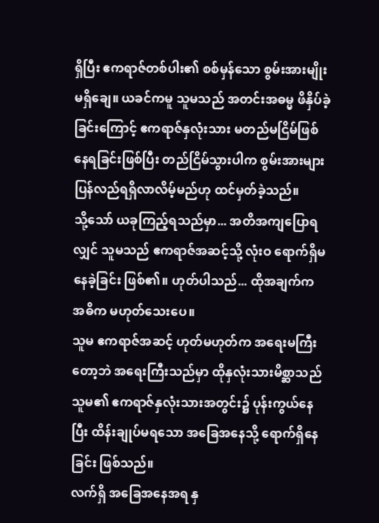ရှိပြီး ဧကရာဇ်တစ်ပါး၏ စစ်မှန်သော စွမ်းအားမျိုး မရှိချေ။ ယခင်ကမူ သူမသည် အတင်းအဓမ္မ ဖိနှိပ်ခဲ့ခြင်းကြောင့် ဧကရာဇ်နှလုံးသား မတည်မငြိမ်ဖြစ်နေရခြင်းဖြစ်ပြီး တည်ငြိမ်သွားပါက စွမ်းအားများ ပြန်လည်ရရှိလာလိမ့်မည်ဟု ထင်မှတ်ခဲ့သည်။
သို့သော် ယခုကြည့်ရသည်မှာ... အတိအကျပြောရလျှင် သူမသည် ဧကရာဇ်အဆင့်သို့ လုံးဝ ရောက်ရှိမနေခဲ့ခြင်း ဖြစ်၏။ ဟုတ်ပါသည်... ထိုအချက်က အဓိက မဟုတ်သေးပေ။
သူမ ဧကရာဇ်အဆင့် ဟုတ်မဟုတ်က အရေးမကြီးတော့ဘဲ အရေးကြီးသည်မှာ ထိုနှလုံးသားမိစ္ဆာသည် သူမ၏ ဧကရာဇ်နှလုံးသားအတွင်း၌ ပုန်းကွယ်နေပြီး ထိန်းချုပ်မရသော အခြေအနေသို့ ရောက်ရှိနေခြင်း ဖြစ်သည်။
လက်ရှိ အခြေအနေအရ နှ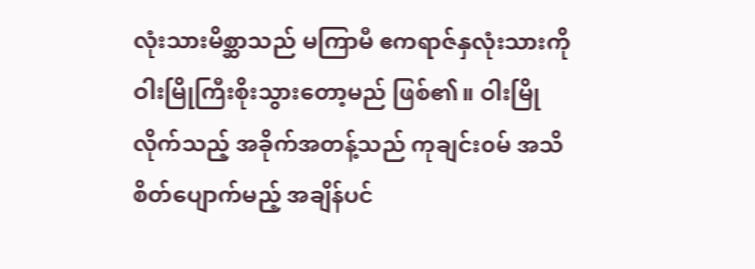လုံးသားမိစ္ဆာသည် မကြာမီ ဧကရာဇ်နှလုံးသားကို ဝါးမြိုကြီးစိုးသွားတော့မည် ဖြစ်၏။ ဝါးမြိုလိုက်သည့် အခိုက်အတန့်သည် ကုချင်း၀မ် အသိစိတ်ပျောက်မည့် အချိန်ပင်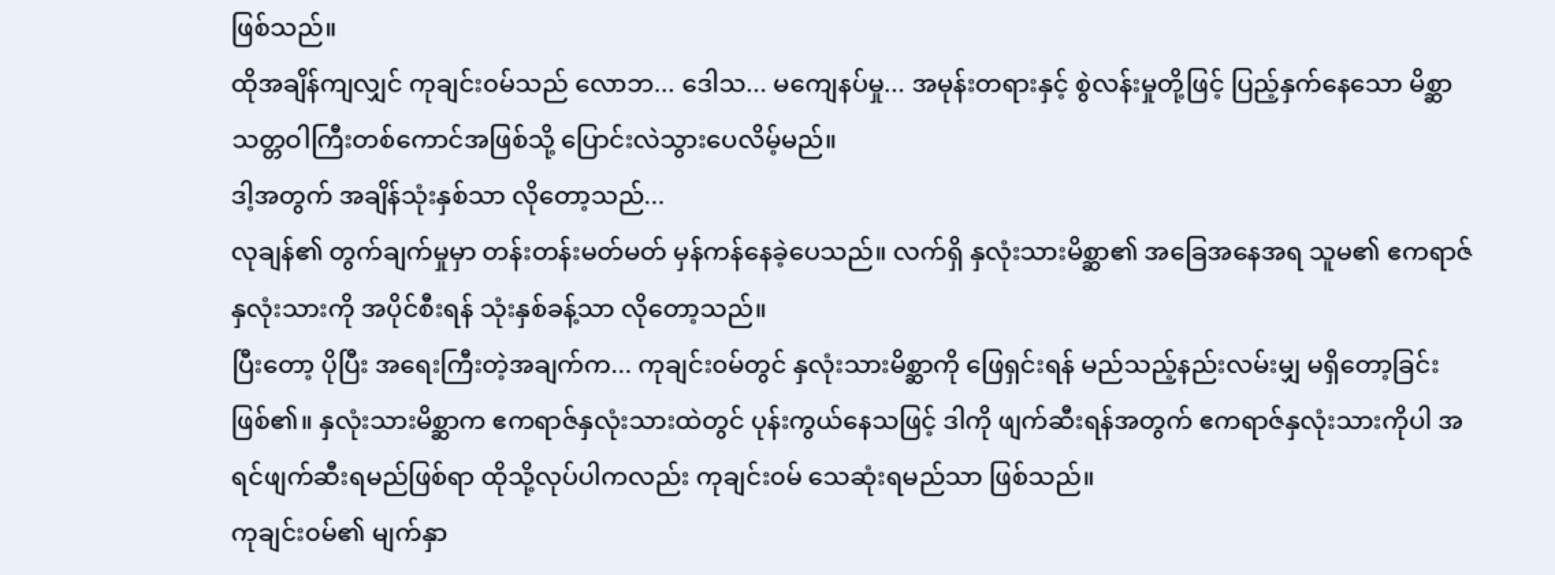ဖြစ်သည်။
ထိုအချိန်ကျလျှင် ကုချင်း၀မ်သည် လောဘ... ဒေါသ... မကျေနပ်မှု... အမုန်းတရားနှင့် စွဲလန်းမှုတို့ဖြင့် ပြည့်နှက်နေသော မိစ္ဆာသတ္တဝါကြီးတစ်ကောင်အဖြစ်သို့ ပြောင်းလဲသွားပေလိမ့်မည်။
ဒါ့အတွက် အချိန်သုံးနှစ်သာ လိုတော့သည်...
လုချန်၏ တွက်ချက်မှုမှာ တန်းတန်းမတ်မတ် မှန်ကန်နေခဲ့ပေသည်။ လက်ရှိ နှလုံးသားမိစ္ဆာ၏ အခြေအနေအရ သူမ၏ ဧကရာဇ်နှလုံးသားကို အပိုင်စီးရန် သုံးနှစ်ခန့်သာ လိုတော့သည်။
ပြီးတော့ ပိုပြီး အရေးကြီးတဲ့အချက်က... ကုချင်း၀မ်တွင် နှလုံးသားမိစ္ဆာကို ဖြေရှင်းရန် မည်သည့်နည်းလမ်းမျှ မရှိတော့ခြင်း ဖြစ်၏။ နှလုံးသားမိစ္ဆာက ဧကရာဇ်နှလုံးသားထဲတွင် ပုန်းကွယ်နေသဖြင့် ဒါကို ဖျက်ဆီးရန်အတွက် ဧကရာဇ်နှလုံးသားကိုပါ အရင်ဖျက်ဆီးရမည်ဖြစ်ရာ ထိုသို့လုပ်ပါကလည်း ကုချင်း၀မ် သေဆုံးရမည်သာ ဖြစ်သည်။
ကုချင်း၀မ်၏ မျက်နှာ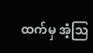ထက်မှ အံ့ဩ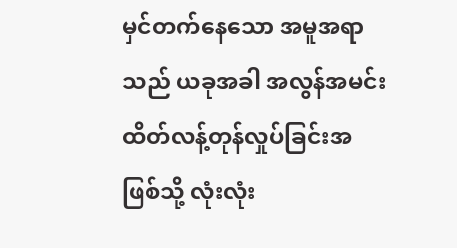မှင်တက်နေသော အမူအရာသည် ယခုအခါ အလွန်အမင်း ထိတ်လန့်တုန်လှုပ်ခြင်းအဖြစ်သို့ လုံးလုံး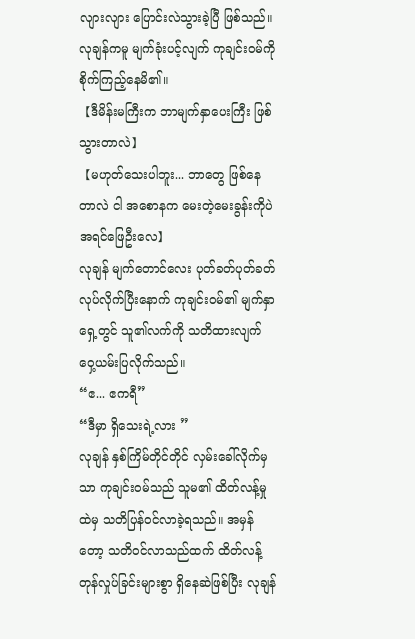လျားလျား ပြောင်းလဲသွားခဲ့ပြီ ဖြစ်သည်။
လုချန်ကမူ မျက်ခုံးပင့်လျက် ကုချင်း၀မ်ကို စိုက်ကြည့်နေမိ၏။
【ဒီမိန်းမကြီးက ဘာမျက်နှာပေးကြီး ဖြစ်သွားတာလဲ】
【မဟုတ်သေးပါဘူး... ဘာတွေ ဖြစ်နေတာလဲ ငါ အစောနက မေးတဲ့မေးခွန်းကိုပဲ အရင်ဖြေဦးလေ】
လုချန် မျက်တောင်လေး ပုတ်ခတ်ပုတ်ခတ် လုပ်လိုက်ပြီးနောက် ကုချင်း၀မ်၏ မျက်နှာရှေ့တွင် သူ၏လက်ကို သတိထားလျက် ဝှေ့ယမ်းပြလိုက်သည်။
“ဧ... ဧကရီ”
“ဒီမှာ ရှိသေးရဲ့လား ”
လုချန် နှစ်ကြိမ်တိုင်တိုင် လှမ်းခေါ်လိုက်မှသာ ကုချင်း၀မ်သည် သူမ၏ ထိတ်လန့်မှုထဲမှ သတိပြန်ဝင်လာခဲ့ရသည်။ အမှန်တော့ သတိဝင်လာသည်ထက် ထိတ်လန့်တုန်လှုပ်ခြင်းများစွာ ရှိနေဆဲဖြစ်ပြီး လုချန်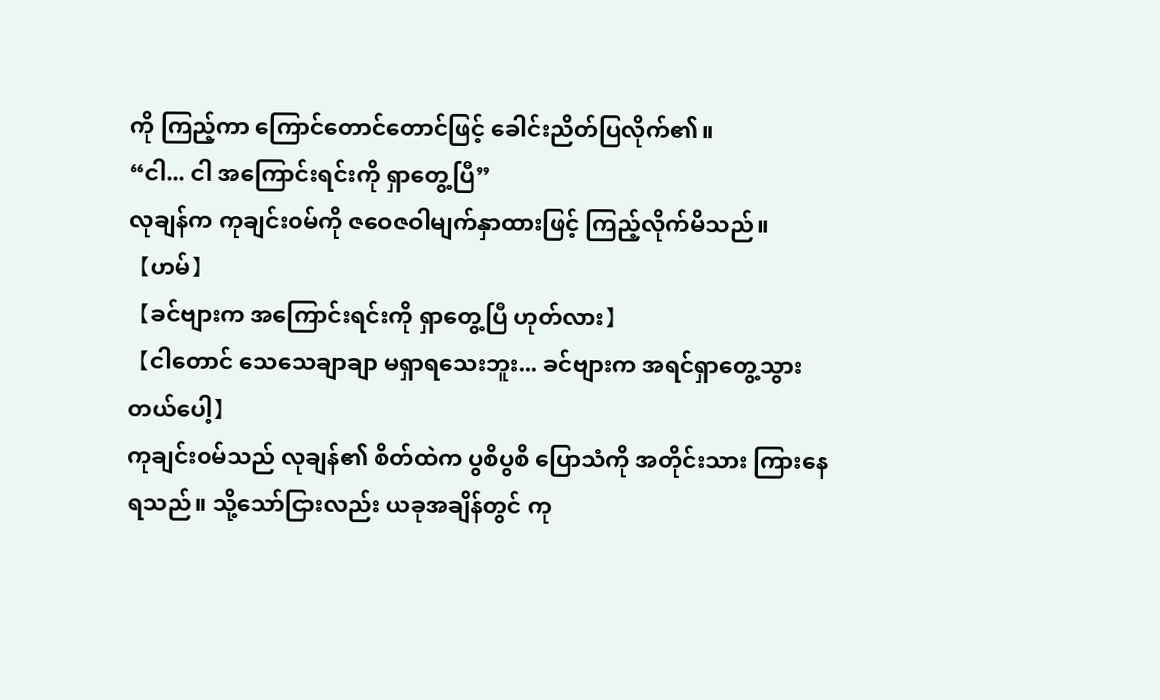ကို ကြည့်ကာ ကြောင်တောင်တောင်ဖြင့် ခေါင်းညိတ်ပြလိုက်၏။
“ငါ... ငါ အကြောင်းရင်းကို ရှာတွေ့ပြီ”
လုချန်က ကုချင်း၀မ်ကို ဇဝေဇဝါမျက်နှာထားဖြင့် ကြည့်လိုက်မိသည်။
【ဟမ်】
【ခင်ဗျားက အကြောင်းရင်းကို ရှာတွေ့ပြီ ဟုတ်လား】
【ငါတောင် သေသေချာချာ မရှာရသေးဘူး... ခင်ဗျားက အရင်ရှာတွေ့သွားတယ်ပေါ့】
ကုချင်း၀မ်သည် လုချန်၏ စိတ်ထဲက ပွစိပွစိ ပြောသံကို အတိုင်းသား ကြားနေရသည်။ သို့သော်ငြားလည်း ယခုအချိန်တွင် ကု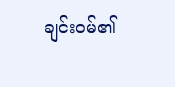ချင်း၀မ်၏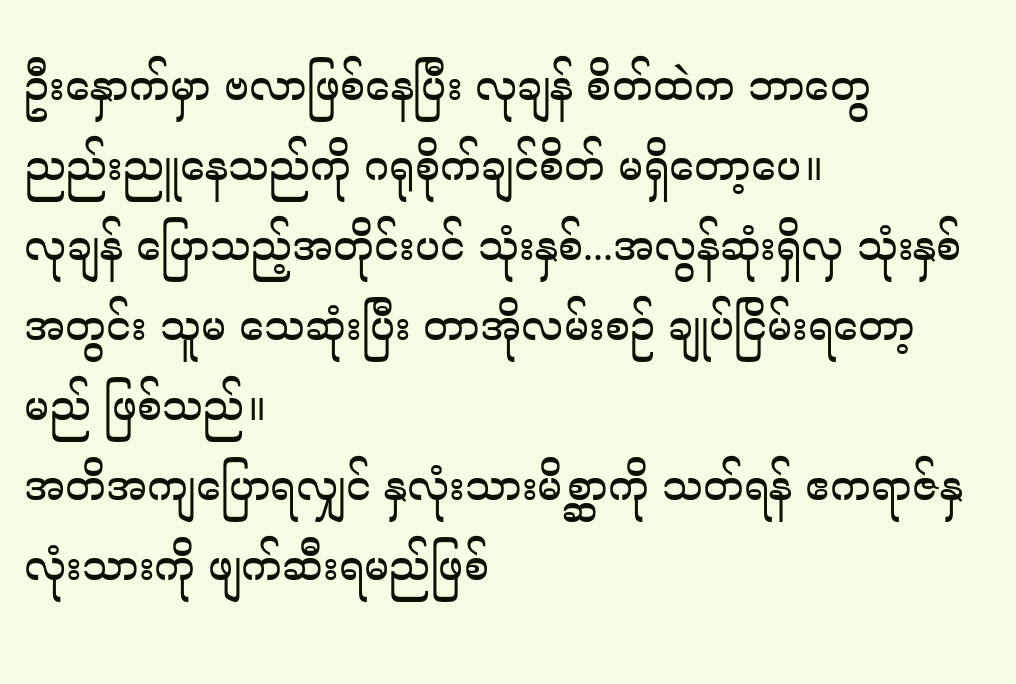ဦးနှောက်မှာ ဗလာဖြစ်နေပြီး လုချန် စိတ်ထဲက ဘာတွေ ညည်းညူနေသည်ကို ဂရုစိုက်ချင်စိတ် မရှိတော့ပေ။
လုချန် ပြောသည့်အတိုင်းပင် သုံးနှစ်...အလွန်ဆုံးရှိလှ သုံးနှစ်အတွင်း သူမ သေဆုံးပြီး တာအိုလမ်းစဉ် ချုပ်ငြိမ်းရတော့မည် ဖြစ်သည်။
အတိအကျပြောရလျှင် နှလုံးသားမိစ္ဆာကို သတ်ရန် ဧကရာဇ်နှလုံးသားကို ဖျက်ဆီးရမည်ဖြစ်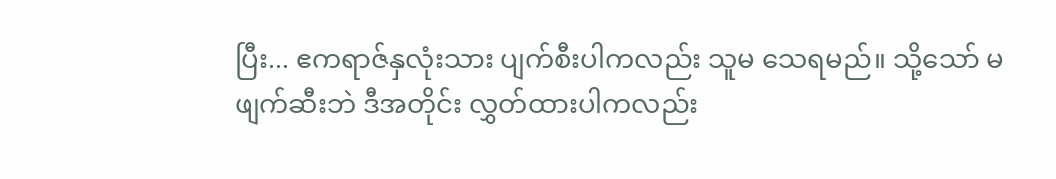ပြီး... ဧကရာဇ်နှလုံးသား ပျက်စီးပါကလည်း သူမ သေရမည်။ သို့သော် မဖျက်ဆီးဘဲ ဒီအတိုင်း လွှတ်ထားပါကလည်း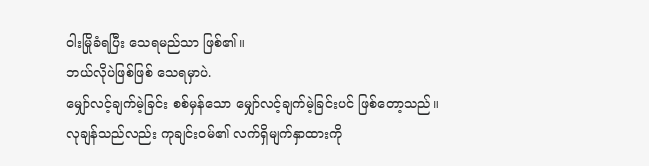ဝါးမြိုခံရပြီး သေရမည်သာ ဖြစ်၏။
ဘယ်လိုပဲဖြစ်ဖြစ် သေရမှာပဲ.
မျှော်လင့်ချက်မဲ့ခြင်း စစ်မှန်သော မျှော်လင့်ချက်မဲ့ခြင်းပင် ဖြစ်တော့သည်။
လုချန်သည်လည်း ကုချင်း၀မ်၏ လက်ရှိမျက်နှာထားကို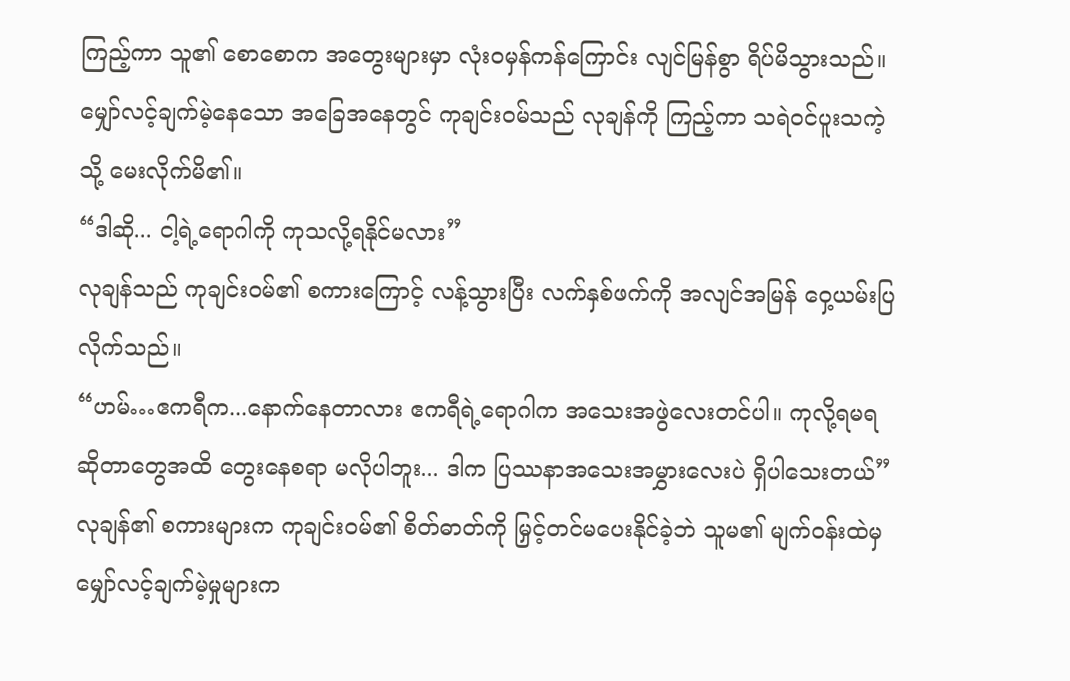ကြည့်ကာ သူ၏ စောစောက အတွေးများမှာ လုံးဝမှန်ကန်ကြောင်း လျင်မြန်စွာ ရိပ်မိသွားသည်။
မျှော်လင့်ချက်မဲ့နေသော အခြေအနေတွင် ကုချင်း၀မ်သည် လုချန်ကို ကြည့်ကာ သရဲဝင်ပူးသကဲ့သို့ မေးလိုက်မိ၏။
“ဒါဆို... ငါ့ရဲ့ရောဂါကို ကုသလို့ရနိုင်မလား”
လုချန်သည် ကုချင်း၀မ်၏ စကားကြောင့် လန့်သွားပြီး လက်နှစ်ဖက်ကို အလျင်အမြန် ဝှေ့ယမ်းပြလိုက်သည်။
“ဟမ်…ဧကရီက...နောက်နေတာလား ဧကရီရဲ့ရောဂါက အသေးအဖွဲလေးတင်ပါ။ ကုလို့ရမရ ဆိုတာတွေအထိ တွေးနေစရာ မလိုပါဘူး... ဒါက ပြဿနာအသေးအမွှားလေးပဲ ရှိပါသေးတယ်”
လုချန်၏ စကားများက ကုချင်း၀မ်၏ စိတ်ဓာတ်ကို မြှင့်တင်မပေးနိုင်ခဲ့ဘဲ သူမ၏ မျက်ဝန်းထဲမှ မျှော်လင့်ချက်မဲ့မှုများက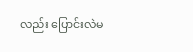လည်း ပြောင်းလဲမ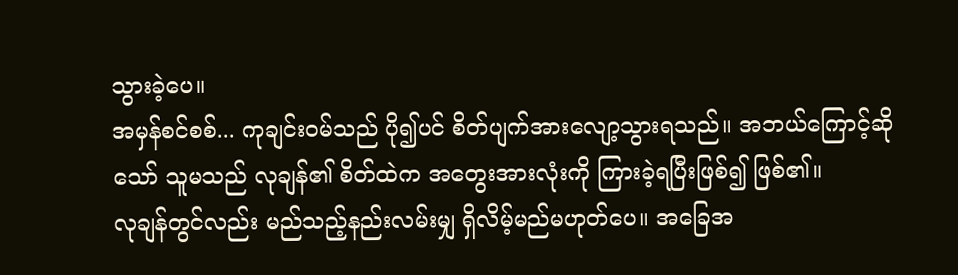သွားခဲ့ပေ။
အမှန်စင်စစ်... ကုချင်း၀မ်သည် ပို၍ပင် စိတ်ပျက်အားလျော့သွားရသည်။ အဘယ်ကြောင့်ဆိုသော် သူမသည် လုချန်၏ စိတ်ထဲက အတွေးအားလုံးကို ကြားခဲ့ရပြီးဖြစ်၍ ဖြစ်၏။
လုချန်တွင်လည်း မည်သည့်နည်းလမ်းမျှ ရှိလိမ့်မည်မဟုတ်ပေ။ အခြေအ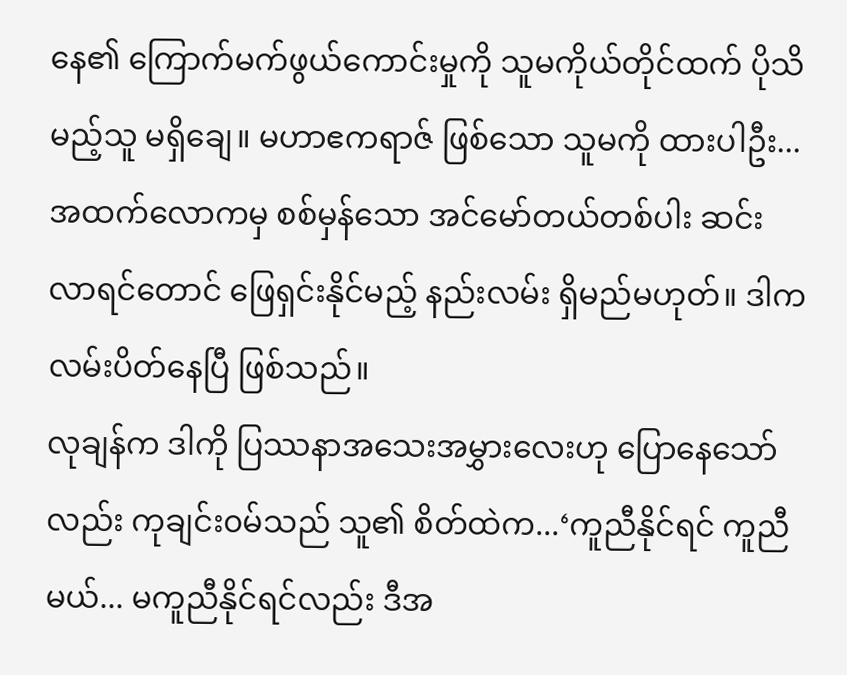နေ၏ ကြောက်မက်ဖွယ်ကောင်းမှုကို သူမကိုယ်တိုင်ထက် ပိုသိမည့်သူ မရှိချေ။ မဟာဧကရာဇ် ဖြစ်သော သူမကို ထားပါဦး... အထက်လောကမှ စစ်မှန်သော အင်မော်တယ်တစ်ပါး ဆင်းလာရင်တောင် ဖြေရှင်းနိုင်မည့် နည်းလမ်း ရှိမည်မဟုတ်။ ဒါက လမ်းပိတ်နေပြီ ဖြစ်သည်။
လုချန်က ဒါကို ပြဿနာအသေးအမွှားလေးဟု ပြောနေသော်လည်း ကုချင်း၀မ်သည် သူ၏ စိတ်ထဲက...‘ကူညီနိုင်ရင် ကူညီမယ်... မကူညီနိုင်ရင်လည်း ဒီအ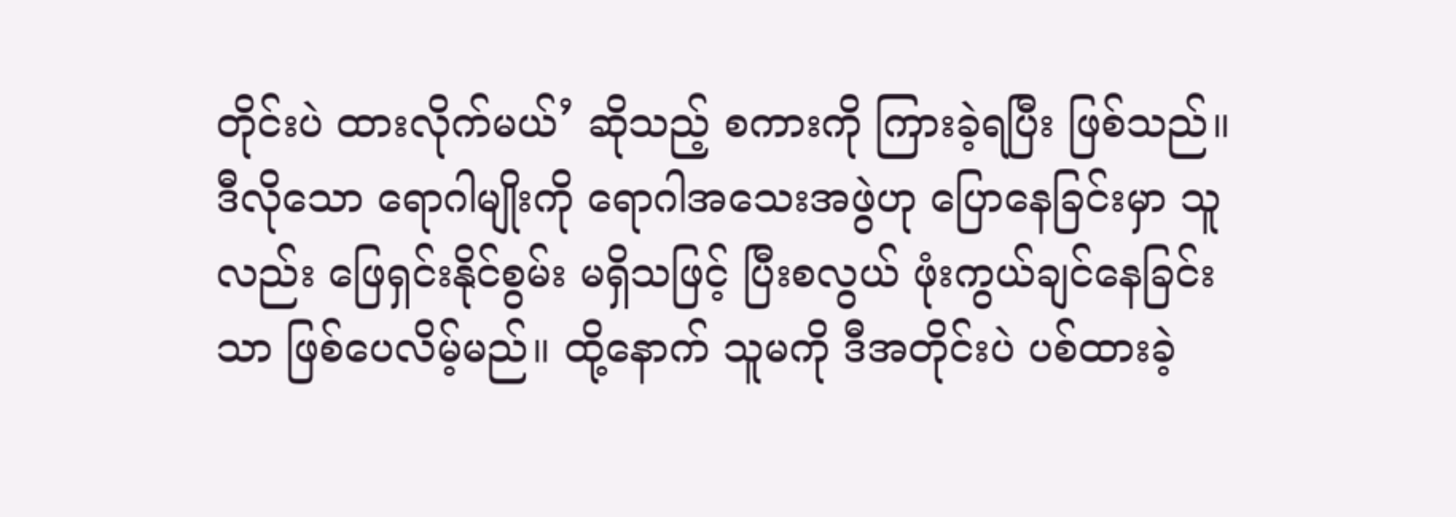တိုင်းပဲ ထားလိုက်မယ်’ ဆိုသည့် စကားကို ကြားခဲ့ရပြီး ဖြစ်သည်။
ဒီလိုသော ရောဂါမျိုးကို ရောဂါအသေးအဖွဲဟု ပြောနေခြင်းမှာ သူလည်း ဖြေရှင်းနိုင်စွမ်း မရှိသဖြင့် ပြီးစလွယ် ဖုံးကွယ်ချင်နေခြင်းသာ ဖြစ်ပေလိမ့်မည်။ ထို့နောက် သူမကို ဒီအတိုင်းပဲ ပစ်ထားခဲ့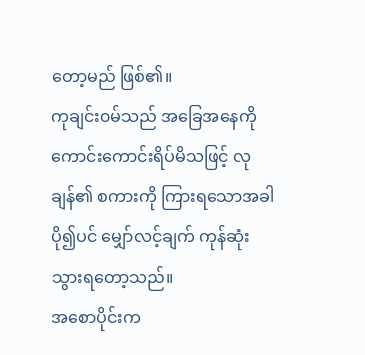တော့မည် ဖြစ်၏။
ကုချင်း၀မ်သည် အခြေအနေကို ကောင်းကောင်းရိပ်မိသဖြင့် လုချန်၏ စကားကို ကြားရသောအခါ ပို၍ပင် မျှော်လင့်ချက် ကုန်ဆုံးသွားရတော့သည်။
အစောပိုင်းက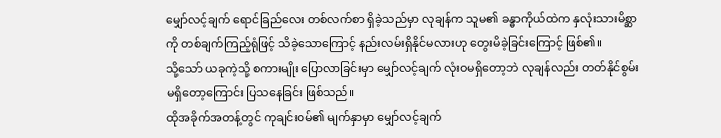မျှော်လင့်ချက် ရောင်ခြည်လေး တစ်လက်စာ ရှိခဲ့သည်မှာ လုချန်က သူမ၏ ခန္ဓာကိုယ်ထဲက နှလုံးသားမိစ္ဆာကို တစ်ချက်ကြည့်ရုံဖြင့် သိခဲ့သောကြောင့် နည်းလမ်းရှိနိုင်မလားဟု တွေးမိခဲ့ခြင်းကြောင့် ဖြစ်၏။
သို့သော် ယခုကဲ့သို့ စကားမျိုး ပြောလာခြင်းမှာ မျှော်လင့်ချက် လုံးဝမရှိတော့ဘဲ လုချန်လည်း တတ်နိုင်စွမ်းမရှိတော့ကြောင်း ပြသနေခြင်း ဖြစ်သည်။
ထိုအခိုက်အတန့်တွင် ကုချင်း၀မ်၏ မျက်နှာမှာ မျှော်လင့်ချက်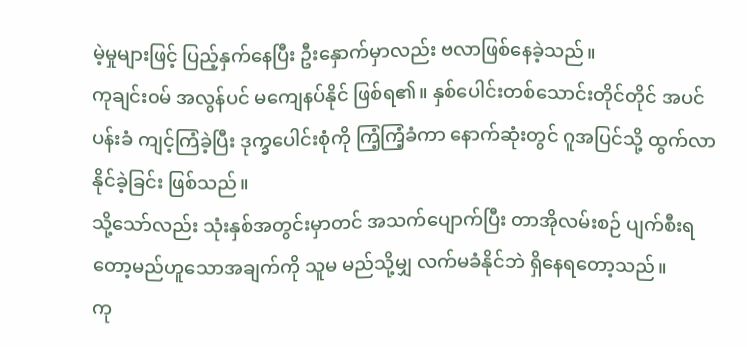မဲ့မှုများဖြင့် ပြည့်နှက်နေပြီး ဦးနှောက်မှာလည်း ဗလာဖြစ်နေခဲ့သည်။
ကုချင်း၀မ် အလွန်ပင် မကျေနပ်နိုင် ဖြစ်ရ၏။ နှစ်ပေါင်းတစ်သောင်းတိုင်တိုင် အပင်ပန်းခံ ကျင့်ကြံခဲ့ပြီး ဒုက္ခပေါင်းစုံကို ကြံ့ကြံ့ခံကာ နောက်ဆုံးတွင် ဂူအပြင်သို့ ထွက်လာနိုင်ခဲ့ခြင်း ဖြစ်သည်။
သို့သော်လည်း သုံးနှစ်အတွင်းမှာတင် အသက်ပျောက်ပြီး တာအိုလမ်းစဉ် ပျက်စီးရတော့မည်ဟူသောအချက်ကို သူမ မည်သို့မျှ လက်မခံနိုင်ဘဲ ရှိနေရတော့သည်။
ကု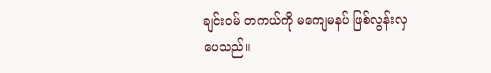ချင်း၀မ် တကယ်ကို မကျေမနပ် ဖြစ်လွန်းလှပေသည်။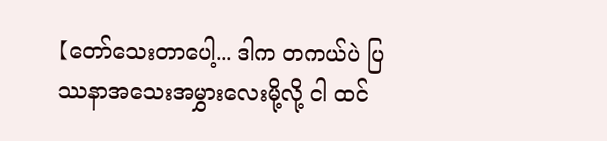【တော်သေးတာပေါ့... ဒါက တကယ်ပဲ ပြဿနာအသေးအမွှားလေးမို့လို့ ငါ ထင်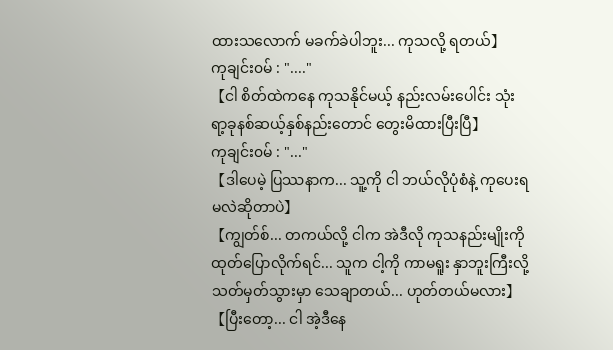ထားသလောက် မခက်ခဲပါဘူး... ကုသလို့ ရတယ်】
ကုချင်း၀မ် : "...."
【ငါ စိတ်ထဲကနေ ကုသနိုင်မယ့် နည်းလမ်းပေါင်း သုံးရာ့ခုနစ်ဆယ့်နှစ်နည်းတောင် တွေးမိထားပြီးပြီ】
ကုချင်း၀မ် : "..."
【ဒါပေမဲ့ ပြဿနာက... သူ့ကို ငါ ဘယ်လိုပုံစံနဲ့ ကုပေးရမလဲဆိုတာပဲ】
【ကျွတ်စ်... တကယ်လို့ ငါက အဲဒီလို ကုသနည်းမျိုးကို ထုတ်ပြောလိုက်ရင်... သူက ငါ့ကို ကာမရူး နှာဘူးကြီးလို့ သတ်မှတ်သွားမှာ သေချာတယ်... ဟုတ်တယ်မလား】
【ပြီးတော့... ငါ အဲ့ဒီနေ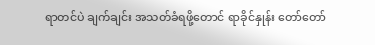ရာတင်ပဲ ချက်ချင်း အသတ်ခံရဖို့တောင် ရာခိုင်နှုန်း တော်တော်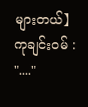များတယ်】
ကုချင်း၀မ် : "...."